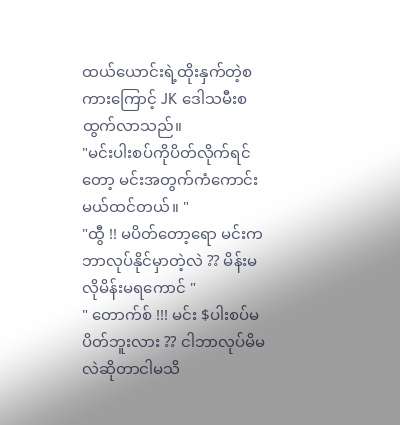ထယ်ယောင်းရဲ့ထိုးနှက်တဲ့စကားကြောင့် JK ဒေါသမီးစထွက်လာသည်။
"မင်းပါးစပ်ကိုပိတ်လိုက်ရင်တော့ မင်းအတွက်ကံကောင်းမယ်ထင်တယ်။ "
"ထွီ !! မပိတ်တော့ရော မင်းကဘာလုပ်နိုင်မှာတဲ့လဲ ?? မိန်းမလိုမိန်းမရကောင် "
" တောက်စ် !!! မင်း $ပါးစပ်မပိတ်ဘူးလား ?? ငါဘာလုပ်မိမလဲဆိုတာငါမသိ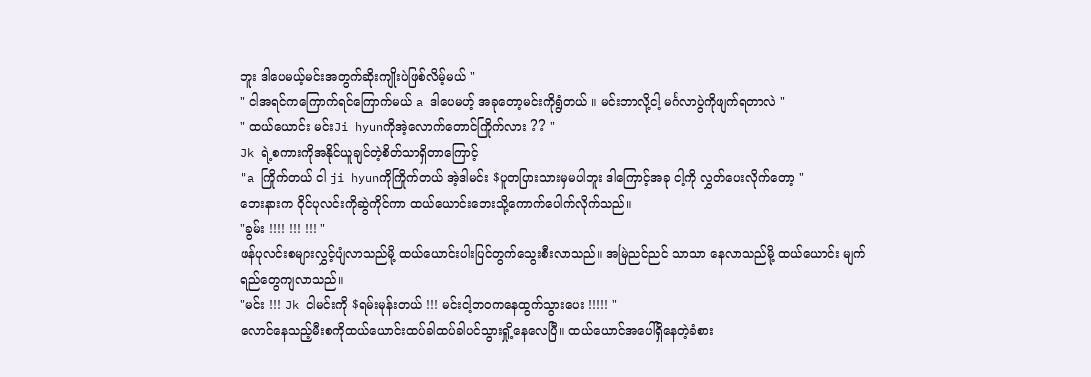ဘူး ဒါပေမယ့်မင်းအတွက်ဆိုးကျိုးပဲဖြစ်လိမ့်မယ် "
" ငါအရင်ကကြောက်ရင်ကြောက်မယ် a ဒါပေမဟ့် အခုတော့မင်းကိုရွံတယ် ။ မင်းဘာလို့ငါ့ မင်္ဂလာပွဲကိုဖျက်ရတာလဲ "
" ထယ်ယောင်း မင်းJi hyunကိုအဲ့လောက်တောင်ကြိုက်လား ?? "
Jk ရဲ့စကားကိုအနိုင်ယူချင်တဲ့စိတ်သာရှိတာကြောင့်
"a ကြိုက်တယ် ငါ ji hyunကိုကြိုက်တယ် အဲ့ဒါမင်း $ပူတပြားသားမှမပါဘူး ဒါကြောင့်အခု ငါ့ကို လွှတ်ပေးလိုက်တော့ "
ဘေးနားက ဝိုင်ပုလင်းကိုဆွဲကိုင်ကာ ထယ်ယောင်းဘေးသို့ကောက်ပေါက်လိုက်သည်။
"ခွမ်း !!!! !!! !!! "
ဖန်ပုလင်းစများလွှင့်ပျံလာသည်မို့ ထယ်ယောင်းပါးပြင်တွက်သွေးစီးလာသည်။ အမြဲညင်ညင် သာသာ နေလာသည်မို့ ထယ်ယောင်း မျက်ရည်တွေကျလာသည်။
"မင်း !!! Jk ငါမင်းကို $ရမ်းမုန်းတယ် !!! မင်းငါ့ဘဝကနေထွက်သွားပေး !!!!! "
လောင်နေသည့်မီးစကိုထယ်ယောင်းထပ်ခါထပ်ခါပင်သွားရှို့နေလေပြီ။ ထယ်ယောင်အပေါ်ရှိနေတဲ့ခံစား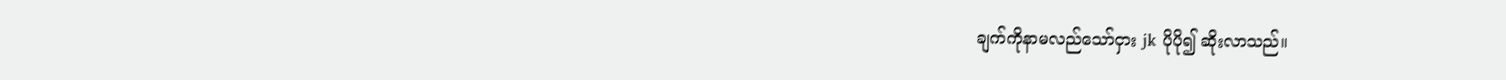ချက်ကိုနာမလည်သော်ငှား jk ပိုပို၍ ဆိုးလာသည်။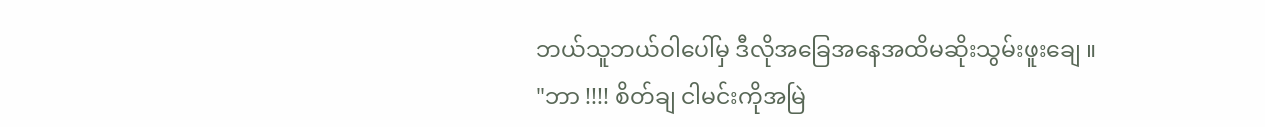ဘယ်သူဘယ်ဝါပေါ်မှ ဒီလိုအခြေအနေအထိမဆိုးသွမ်းဖူးချေ ။
"ဘာ !!!! စိတ်ချ ငါမင်းကိုအမြဲ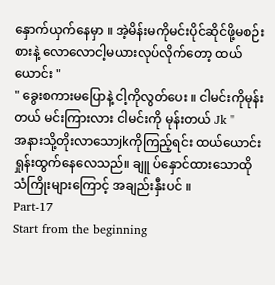နှောက်ယှက်နေမှာ ။ အဲ့မိန်းမကိုမင်းပိုင်ဆိုင်ဖို့မစဉ်းစားနဲ့ လောလောငါ့မယားလုပ်လိုက်တော့ ထယ်ယောင်း "
" ခွေးစကားမပြောနဲ့ ငါ့ကိုလွတ်ပေး ။ ငါမင်းကိုမုန်းတယ် မင်းကြားလား ငါမင်းကို မုန်းတယ် Jk "
အနားသို့တိုးလာသောjkကိုကြည့်ရင်း ထယ်ယောင်းရှုန်းထွက်နေလေသည်။ ချူ ပ်နှောင်ထားသောထို သံကြိုးများကြောင့် အချည်းနှီးပင် ။
Part-17
Start from the beginning